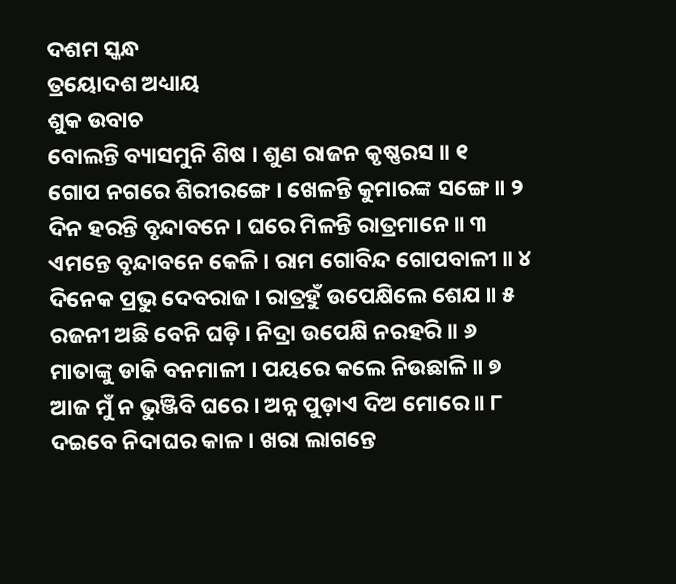ଦଶମ ସ୍କନ୍ଧ
ତ୍ରୟୋଦଶ ଅଧ୍ୟାୟ
ଶୁକ ଉବାଚ
ବୋଲନ୍ତି ବ୍ୟାସମୁନି ଶିଷ । ଶୁଣ ରାଜନ କୃଷ୍ଣରସ ॥ ୧
ଗୋପ ନଗରେ ଶିରୀରଙ୍ଗେ । ଖେଳନ୍ତି କୁମାରଙ୍କ ସଙ୍ଗେ ॥ ୨
ଦିନ ହରନ୍ତି ବୃନ୍ଦାବନେ । ଘରେ ମିଳନ୍ତି ରାତ୍ରମାନେ ॥ ୩
ଏମନ୍ତେ ବୃନ୍ଦାବନେ କେଳି । ରାମ ଗୋବିନ୍ଦ ଗୋପବାଳୀ ॥ ୪
ଦିନେକ ପ୍ରଭୁ ଦେବରାଜ । ରାତ୍ରହୁଁ ଉପେକ୍ଷିଲେ ଶେଯ ॥ ୫
ରଜନୀ ଅଛି ବେନି ଘଡ଼ି । ନିଦ୍ରା ଉପେକ୍ଷି ନରହରି ॥ ୬
ମାତାଙ୍କୁ ଡାକି ବନମାଳୀ । ପୟରେ କଲେ ନିଉଛାଳି ॥ ୭
ଆଜ ମୁଁ ନ ଭୁଞ୍ଜିବି ଘରେ । ଅନ୍ନ ପୁଡ଼ାଏ ଦିଅ ମୋରେ ॥ ୮
ଦଇବେ ନିଦାଘର କାଳ । ଖରା ଲାଗନ୍ତେ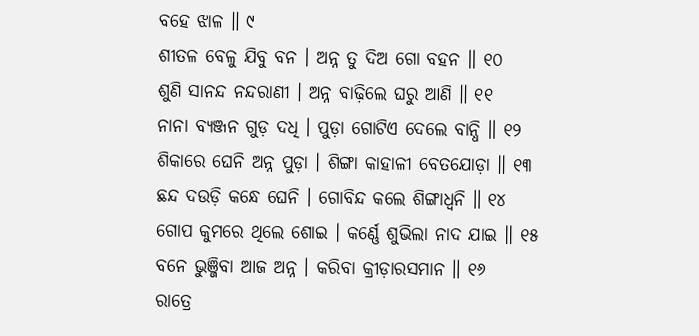ବହେ ଝାଳ ॥ ୯
ଶୀତଳ ବେଳୁ ଯିବୁ ବନ । ଅନ୍ନ ତୁ ଦିଅ ଗୋ ବହନ ॥ ୧୦
ଶୁଣି ସାନନ୍ଦ ନନ୍ଦରାଣୀ । ଅନ୍ନ ବାଢ଼ିଲେ ଘରୁ ଆଣି ॥ ୧୧
ନାନା ବ୍ୟଞ୍ଜନ ଗୁଡ଼ ଦଧି । ପୁଡ଼ା ଗୋଟିଏ ଦେଲେ ବାନ୍ଧି ॥ ୧୨
ଶିକାରେ ଘେନି ଅନ୍ନ ପୁଡ଼ା । ଶିଙ୍ଗା କାହାଳୀ ବେତଯୋଡ଼ା ॥ ୧୩
ଛନ୍ଦ ଦଉଡ଼ି କନ୍ଧେ ଘେନି । ଗୋବିନ୍ଦ କଲେ ଶିଙ୍ଗାଧ୍ୱନି ॥ ୧୪
ଗୋପ କୁମରେ ଥିଲେ ଶୋଇ । କର୍ଣ୍ଣେ ଶୁଭିଲା ନାଦ ଯାଇ ॥ ୧୫
ବନେ ଭୁଞ୍ଜିବା ଆଜ ଅନ୍ନ । କରିବା କ୍ରୀଡ଼ାରସମାନ ॥ ୧୬
ରାତ୍ରେ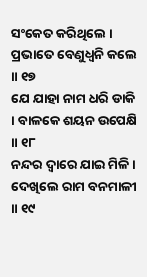ସଂକେତ କରିଥିଲେ । ପ୍ରଭାତେ ବେଣୁଧ୍ୱନି କଲେ ॥ ୧୭
ଯେ ଯାହା ନାମ ଧରି ଡାକି । ବାଳକେ ଶୟନ ଉପେକ୍ଷି ॥ ୧୮
ନନ୍ଦର ଦ୍ୱାରେ ଯାଇ ମିଳି । ଦେଖିଲେ ରାମ ବନମାଳୀ ॥ ୧୯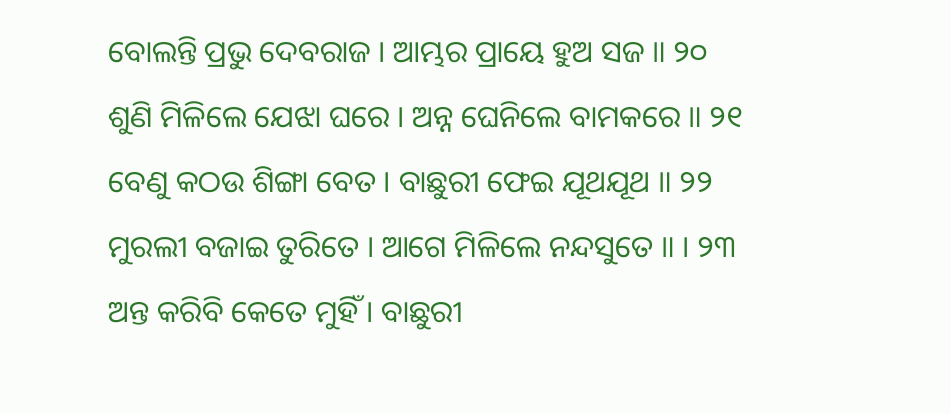ବୋଲନ୍ତି ପ୍ରଭୁ ଦେବରାଜ । ଆମ୍ଭର ପ୍ରାୟେ ହୁଅ ସଜ ॥ ୨୦
ଶୁଣି ମିଳିଲେ ଯେଝା ଘରେ । ଅନ୍ନ ଘେନିଲେ ବାମକରେ ॥ ୨୧
ବେଣୁ କଠଉ ଶିଙ୍ଗା ବେତ । ବାଛୁରୀ ଫେଇ ଯୂଥଯୂଥ ॥ ୨୨
ମୁରଲୀ ବଜାଇ ତୁରିତେ । ଆଗେ ମିଳିଲେ ନନ୍ଦସୁତେ ॥ । ୨୩
ଅନ୍ତ କରିବି କେତେ ମୁହିଁ । ବାଛୁରୀ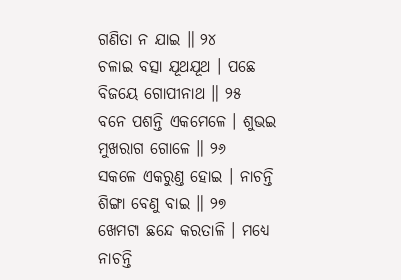ଗଣିତା ନ ଯାଇ ॥ ୨୪
ଚଳାଇ ବତ୍ସା ଯୂଥଯୂଥ । ପଛେ ବିଜୟେ ଗୋପୀନାଥ ॥ ୨୫
ବନେ ପଶନ୍ତି ଏକମେଳେ । ଶୁଭଇ ମୁଖରାଗ ଗୋଳେ ॥ ୨୬
ସକଳେ ଏକରୁଣ୍ତ ହୋଇ । ନାଚନ୍ତି ଶିଙ୍ଗା ବେଣୁ ବାଇ ॥ ୨୭
ଖେମଟା ଛନ୍ଦେ କରତାଳି । ମଧ୍ୟେ ନାଚନ୍ତି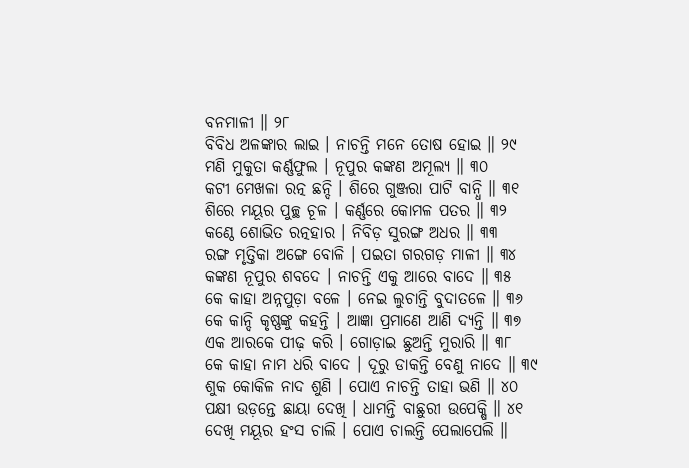ବନମାଳୀ ॥ ୨୮
ବିବିଧ ଅଳଙ୍କାର ଲାଇ । ନାଚନ୍ତି ମନେ ତୋଷ ହୋଇ ॥ ୨୯
ମଣି ମୁକୁତା କର୍ଣ୍ଣଫୁଲ । ନୂପୁର କଙ୍କଣ ଅମୂଲ୍ୟ ॥ ୩୦
କଟୀ ମେଖଳା ରତ୍ନ ଛନ୍ଦି । ଶିରେ ଗୁଞ୍ଜରା ପାଟି ବାନ୍ଧି ॥ ୩୧
ଶିରେ ମୟୂର ପୁଚ୍ଛ ଚୂଳ । କର୍ଣ୍ଣରେ କୋମଳ ପତର ॥ ୩୨
କଣ୍ଠେ ଶୋଭିତ ରତ୍ନହାର । ନିବିଡ଼ ସୁରଙ୍ଗ ଅଧର ॥ ୩୩
ରଙ୍ଗ ମୃତ୍ତିକା ଅଙ୍ଗେ ବୋଳି । ପଇତା ଗରଗଡ଼ ମାଳୀ ॥ ୩୪
କଙ୍କଣ ନୂପୁର ଶବଦେ । ନାଚନ୍ତି ଏକୁ ଆରେ ବାଦେ ॥ ୩୫
କେ କାହା ଅନ୍ନପୁଡ଼ା ବଳେ । ନେଇ ଲୁଚାନ୍ତି ବୁଦାତଳେ ॥ ୩୬
କେ କାନ୍ଦି କୃଷ୍ଣଙ୍କୁ କହନ୍ତି । ଆଜ୍ଞା ପ୍ରମାଣେ ଆଣି ଦ୍ୟନ୍ତି ॥ ୩୭
ଏକ ଆରକେ ପୀଢ଼ କରି । ଗୋଡ଼ାଇ ଛୁଅନ୍ତି ମୁରାରି ॥ ୩୮
କେ କାହା ନାମ ଧରି ବାଦେ । ଦୂରୁ ଡାକନ୍ତି ବେଣୁ ନାଦେ ॥ ୩୯
ଶୁକ କୋକିଳ ନାଦ ଶୁଣି । ପୋଏ ନାଚନ୍ତି ତାହା ଭଣି ॥ ୪୦
ପକ୍ଷୀ ଉଡ଼ନ୍ତେ ଛାୟା ଦେଖି । ଧାମନ୍ତି ବାଛୁରୀ ଉପେକ୍ଷି ॥ ୪୧
ଦେଖି ମୟୂର ହଂସ ଚାଲି । ପୋଏ ଚାଲନ୍ତି ପେଲାପେଲି ॥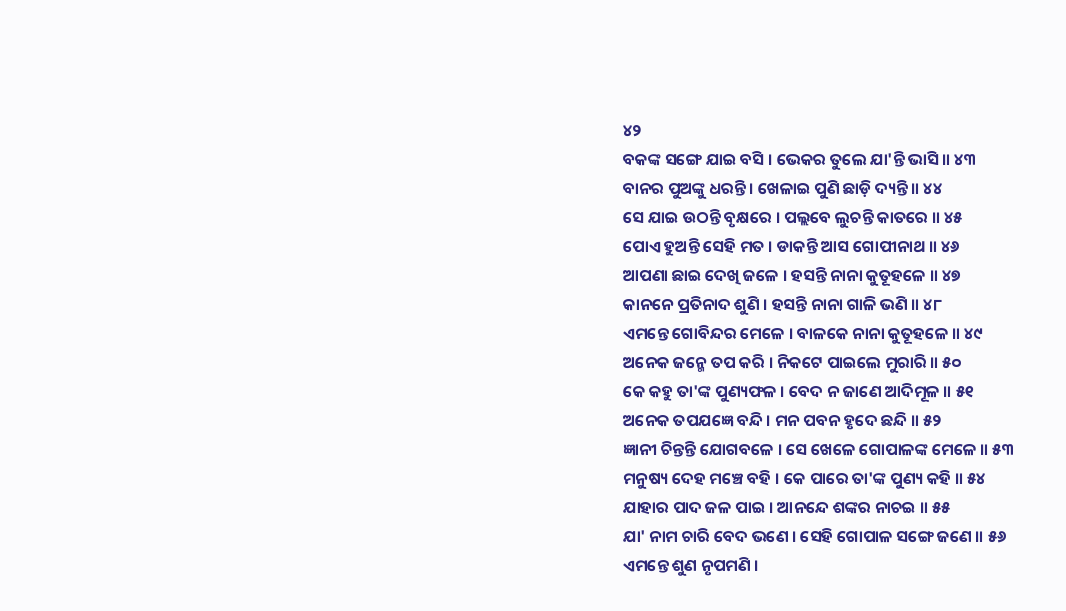୪୨
ବକଙ୍କ ସଙ୍ଗେ ଯାଇ ବସି । ଭେକର ତୁଲେ ଯା'ନ୍ତି ଭାସି ॥ ୪୩
ବାନର ପୁଅଙ୍କୁ ଧରନ୍ତି । ଖେଳାଇ ପୁଣି ଛାଡ଼ି ଦ୍ୟନ୍ତି ॥ ୪୪
ସେ ଯାଇ ଉଠନ୍ତି ବୃକ୍ଷରେ । ପଲ୍ଲବେ ଲୁଚନ୍ତି କାତରେ ॥ ୪୫
ପୋଏ ହୁଅନ୍ତି ସେହି ମତ । ଡାକନ୍ତି ଆସ ଗୋପୀନାଥ ॥ ୪୬
ଆପଣା ଛାଇ ଦେଖି ଜଳେ । ହସନ୍ତି ନାନା କୁତୂହଳେ ॥ ୪୭
କାନନେ ପ୍ରତିନାଦ ଶୁଣି । ହସନ୍ତି ନାନା ଗାଳି ଭଣି ॥ ୪୮
ଏମନ୍ତେ ଗୋବିନ୍ଦର ମେଳେ । ବାଳକେ ନାନା କୁତୂହଳେ ॥ ୪୯
ଅନେକ ଜନ୍ମେ ତପ କରି । ନିକଟେ ପାଇଲେ ମୁରାରି ॥ ୫୦
କେ କହୁ ତା'ଙ୍କ ପୁଣ୍ୟଫଳ । ବେଦ ନ ଜାଣେ ଆଦିମୂଳ ॥ ୫୧
ଅନେକ ତପଯଜ୍ଞେ ବନ୍ଦି । ମନ ପବନ ହୃଦେ ଛନ୍ଦି ॥ ୫୨
ଜ୍ଞାନୀ ଚିନ୍ତନ୍ତି ଯୋଗବଳେ । ସେ ଖେଳେ ଗୋପାଳଙ୍କ ମେଳେ ॥ ୫୩
ମନୁଷ୍ୟ ଦେହ ମଞ୍ଚେ ବହି । କେ ପାରେ ତା'ଙ୍କ ପୁଣ୍ୟ କହି ॥ ୫୪
ଯାହାର ପାଦ ଜଳ ପାଇ । ଆନନ୍ଦେ ଶଙ୍କର ନାଚଇ ॥ ୫୫
ଯା' ନାମ ଚାରି ବେଦ ଭଣେ । ସେହି ଗୋପାଳ ସଙ୍ଗେ ଜଣେ ॥ ୫୬
ଏମନ୍ତେ ଶୁଣ ନୃପମଣି ।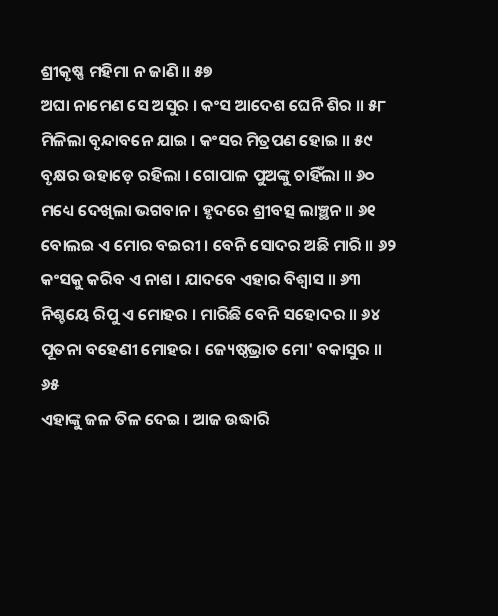ଶ୍ରୀକୃଷ୍ଣ ମହିମା ନ ଜାଣି ॥ ୫୭
ଅଘା ନାମେଣ ସେ ଅସୁର । କଂସ ଆଦେଶ ଘେନି ଶିର ॥ ୫୮
ମିଳିଲା ବୃନ୍ଦାବନେ ଯାଇ । କଂସର ମିତ୍ରପଣ ହୋଇ ॥ ୫୯
ବୃକ୍ଷର ଉହାଡ଼େ ରହିଲା । ଗୋପାଳ ପୁଅଙ୍କୁ ଚାହିଁଲା ॥ ୬୦
ମଧ୍ୟେ ଦେଖିଲା ଭଗବାନ । ହୃଦରେ ଶ୍ରୀବତ୍ସ ଲାଞ୍ଛନ ॥ ୬୧
ବୋଲଇ ଏ ମୋର ବଇରୀ । ବେନି ସୋଦର ଅଛି ମାରି ॥ ୬୨
କଂସକୁ କରିବ ଏ ନାଶ । ଯାଦବେ ଏହାର ବିଶ୍ୱାସ ॥ ୬୩
ନିଶ୍ଚୟେ ରିପୁ ଏ ମୋହର । ମାରିଛି ବେନି ସହୋଦର ॥ ୬୪
ପୂତନା ବହେଣୀ ମୋହର । ଜ୍ୟେଷ୍ଠଭ୍ରାତ ମୋ' ବକାସୁର ॥ ୬୫
ଏହାଙ୍କୁ ଜଳ ତିଳ ଦେଇ । ଆଜ ଉଦ୍ଧାରି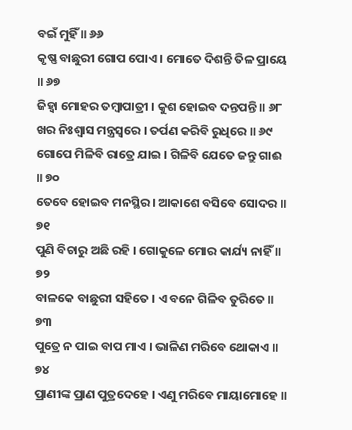ବଇଁ ମୁହିଁ ॥ ୬୬
କୃଷ୍ଣ ବାଛୁରୀ ଗୋପ ପୋଏ । ମୋତେ ଦିଶନ୍ତି ତିଳ ପ୍ରାୟେ ॥ ୬୭
ଜିହ୍ୱା ମୋହର ତମ୍ବାପାତ୍ରୀ । କୁଶ ହୋଇବ ଦନ୍ତପନ୍ତି ॥ ୬୮
ଖର ନିଃଶ୍ୱାସ ମନ୍ତ୍ରସ୍ୱରେ । ତର୍ପଣ କରିବି ରୁଧିରେ ॥ ୬୯
ଗୋପେ ମିଳିବି ରାତ୍ରେ ଯାଇ । ଗିଳିବି ଯେତେ ଜନ୍ତୁ ଗାଈ ॥ ୭୦
ତେବେ ହୋଇବ ମନସ୍ଥିର । ଆକାଶେ ବସିବେ ସୋଦର ॥ ୭୧
ପୁଣି ବିଚାରୁ ଅଛି ରହି । ଗୋକୁଳେ ମୋର କାର୍ଯ୍ୟ ନାହିଁ ॥ ୭୨
ବାଳକେ ବାଛୁରୀ ସହିତେ । ଏ ବନେ ଗିଳିବ ତୁରିତେ ॥ ୭୩
ପୁତ୍ରେ ନ ପାଇ ବାପ ମାଏ । ଭାଳିଣ ମରିବେ ଥୋକାଏ ॥ ୭୪
ପ୍ରାଣୀଙ୍କ ପ୍ରାଣ ପୁତ୍ରଦେହେ । ଏଣୁ ମରିବେ ମାୟାମୋହେ ॥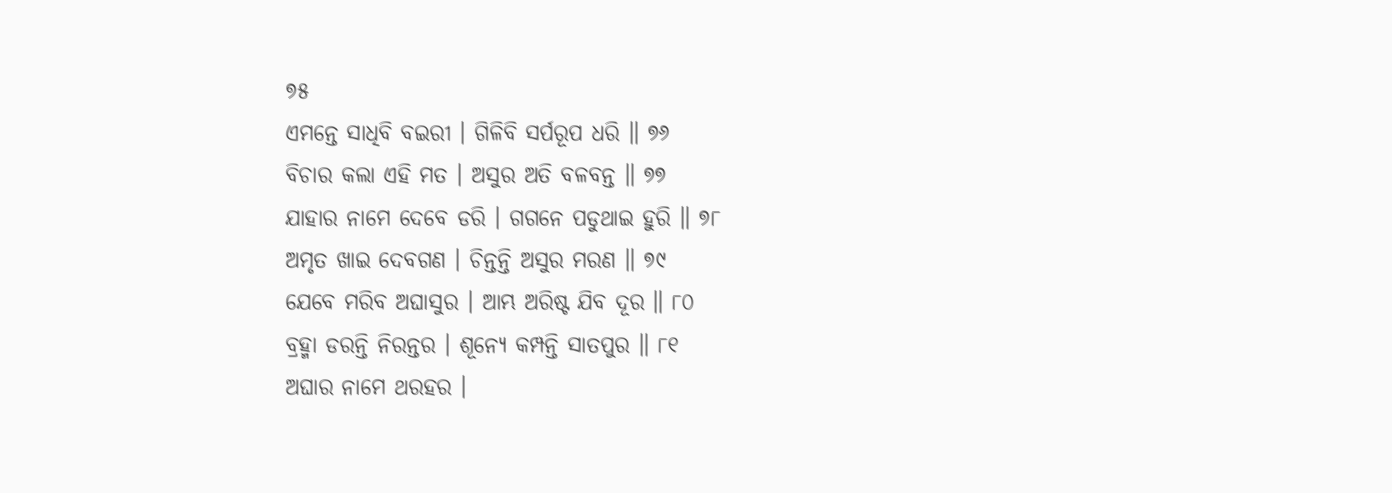୭୫
ଏମନ୍ତେ ସାଧିବି ବଇରୀ । ଗିଳିବି ସର୍ପରୂପ ଧରି ॥ ୭୬
ବିଚାର କଲା ଏହି ମତ । ଅସୁର ଅତି ବଳବନ୍ତ ॥ ୭୭
ଯାହାର ନାମେ ଦେବେ ଡରି । ଗଗନେ ପଡୁଥାଇ ହୁରି ॥ ୭୮
ଅମୃତ ଖାଇ ଦେବଗଣ । ଚିନ୍ତନ୍ତି ଅସୁର ମରଣ ॥ ୭୯
ଯେବେ ମରିବ ଅଘାସୁର । ଆମ୍ଭ ଅରିଷ୍ଟ ଯିବ ଦୂର ॥ ୮୦
ବ୍ରହ୍ମା ଡରନ୍ତି ନିରନ୍ତର । ଶୂନ୍ୟେ କମ୍ପନ୍ତି ସାତପୁର ॥ ୮୧
ଅଘାର ନାମେ ଥରହର ।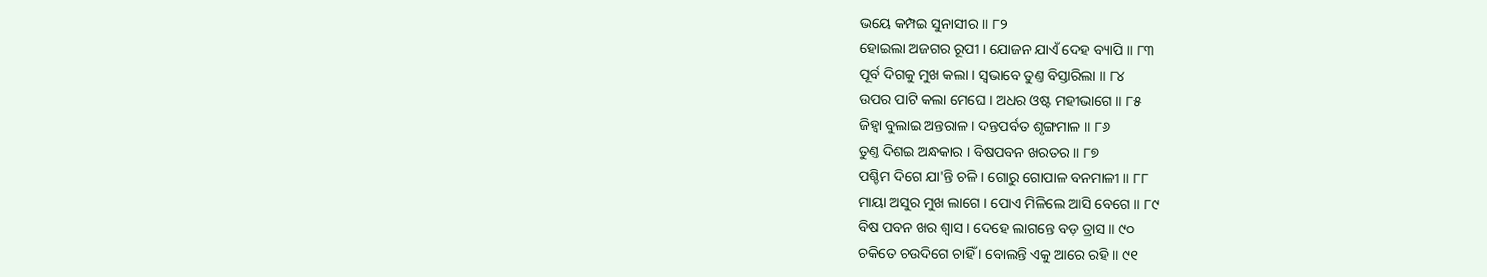ଭୟେ କମ୍ପଇ ସୁନାସୀର ॥ ୮୨
ହୋଇଲା ଅଜଗର ରୂପୀ । ଯୋଜନ ଯାଏଁ ଦେହ ବ୍ୟାପି ॥ ୮୩
ପୂର୍ବ ଦିଗକୁ ମୁଖ କଲା । ସ୍ୱଭାବେ ତୁଣ୍ତ ବିସ୍ତାରିଲା ॥ ୮୪
ଉପର ପାଟି କଲା ମେଘେ । ଅଧର ଓଷ୍ଟ ମହୀଭାଗେ ॥ ୮୫
ଜିହ୍ୱା ବୁଲାଇ ଅନ୍ତରାଳ । ଦନ୍ତପର୍ବତ ଶୃଙ୍ଗମାଳ ॥ ୮୬
ତୁଣ୍ତ ଦିଶଇ ଅନ୍ଧକାର । ବିଷପବନ ଖରତର ॥ ୮୭
ପଶ୍ଚିମ ଦିଗେ ଯା'ନ୍ତି ଚଳି । ଗୋରୁ ଗୋପାଳ ବନମାଳୀ ॥ ୮୮
ମାୟା ଅସୁର ମୁଖ ଲାଗେ । ପୋଏ ମିଳିଲେ ଆସି ବେଗେ ॥ ୮୯
ବିଷ ପବନ ଖର ଶ୍ୱାସ । ଦେହେ ଲାଗନ୍ତେ ବଡ଼ ତ୍ରାସ ॥ ୯୦
ଚକିତେ ଚଉଦିଗେ ଚାହିଁ । ବୋଲନ୍ତି ଏକୁ ଆରେ ରହି ॥ ୯୧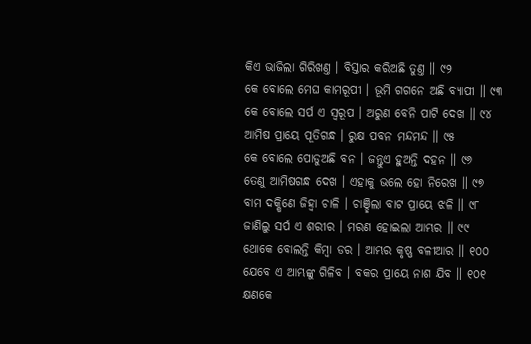କିଏ ଭାଜିଲା ଗିରିଖଣ୍ତ । ବିସ୍ତାର କରିଅଛି ତୁଣ୍ତ ॥ ୯୨
କେ ବୋଲେ ମେଘ କାମରୂପୀ । ଭୂମି ଗଗନେ ଅଛି ବ୍ୟାପୀ ॥ ୯୩
କେ ବୋଲେ ସର୍ପ ଏ ସ୍ୱରୂପ । ଅରୁଣ ବେନି ପାଟି ଦେଖ ॥ ୯୪
ଆମିଷ ପ୍ରାୟେ ପୂତିଗନ୍ଧ । ରୁକ୍ଷ ପବନ ମନ୍ଦମନ୍ଦ ॥ ୯୫
କେ ବୋଲେ ପୋଡୁଅଛି ବନ । ଜନ୍ତୁଏ ହୁଅନ୍ତି ଦହନ ॥ ୯୬
ତେଣୁ ଆମିଷଗନ୍ଧ ଦେଖ । ଏହାକୁ ଭଲେ ହୋ ନିରେଖ ॥ ୯୭
ବାମ ଦକ୍ଷିଣେ ଜିହ୍ୱା ଚାଳି । ଚାଞ୍ଛିଲା ବାଟ ପ୍ରାୟେ ଝଳି ॥ ୯୮
ଜାଣିଲୁ ସର୍ପ ଏ ଶରୀର । ମରଣ ହୋଇଲା ଆମ୍ଭର ॥ ୯୯
ଥୋକେ ବୋଲନ୍ତି କିମ୍ବା ଡର । ଆମ୍ଭର କୃଷ୍ଣ ବଳୀଆର ॥ ୧୦୦
ଯେବେ ଏ ଆମ୍ଭଙ୍କୁ ଗିଳିବ । ବକର ପ୍ରାୟେ ନାଶ ଯିବ ॥ ୧୦୧
କ୍ଷଣକେ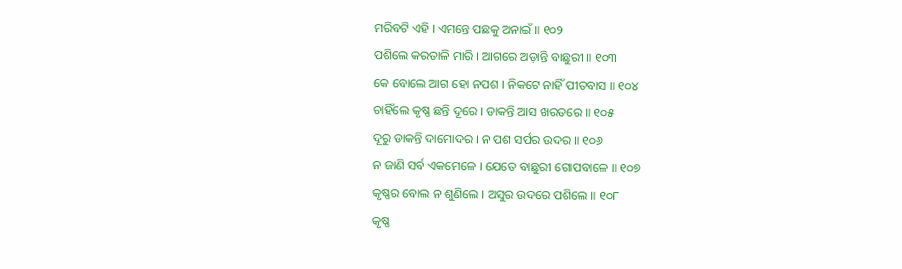ମରିବଟି ଏହି । ଏମନ୍ତେ ପଛକୁ ଅନାଇଁ ॥ ୧୦୨
ପଶିଲେ କରତାଳି ମାରି । ଆଗରେ ଅଡ଼ାନ୍ତି ବାଛୁରୀ ॥ ୧୦୩
କେ ବୋଲେ ଆଗ ହୋ ନପଶ । ନିକଟେ ନାହିଁ ପୀତବାସ ॥ ୧୦୪
ଚାହିଁଲେ କୃଷ୍ଣ ଛନ୍ତି ଦୂରେ । ଡାକନ୍ତି ଆସ ଖରତରେ ॥ ୧୦୫
ଦୂରୁ ଡାକନ୍ତି ଦାମୋଦର । ନ ପଶ ସର୍ପର ଉଦର ॥ ୧୦୬
ନ ଜାଣି ସର୍ବ ଏକମେଳେ । ଯେତେ ବାଛୁରୀ ଗୋପବାଳେ ॥ ୧୦୭
କୃଷ୍ଣର ବୋଲ ନ ଶୁଣିଲେ । ଅସୁର ଉଦରେ ପଶିଲେ ॥ ୧୦୮
କୃଷ୍ଣ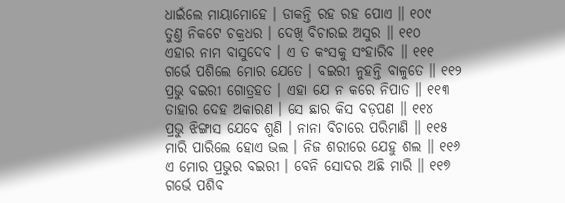ଧାଇଁଲେ ମାୟାମୋହେ । ଡାକନ୍ତି ରହ ରହ ପୋଏ ॥ ୧୦୯
ତୁଣ୍ତ ନିକଟେ ଚକ୍ରଧର । ଦେଖି ବିଚାରଇ ଅସୁର ॥ ୧୧୦
ଏହାର ନାମ ବାସୁଦେବ । ଏ ତ କଂସକୁ ସଂହାରିବ ॥ ୧୧୧
ଗର୍ଭେ ପଶିଲେ ମୋର ଯେତେ । ବଇରୀ ନୁହନ୍ତି ବାଳୁତେ ॥ ୧୧୨
ପ୍ରଭୁ ବଇରୀ ଗୋତ୍ରହତ । ଏହା ଯେ ନ କରେ ନିପାତ ॥ ୧୧୩
ତାହାର ଦେହ ଅକାରଣ । ସେ ଛାର କିସ ବଡ଼ପଣ ॥ ୧୧୪
ପ୍ରଭୁ ଝିଙ୍ଗାସ ଯେବେ ଶୁଣି । ନାନା ବିଚାରେ ପରିମାଣି ॥ ୧୧୫
ମାରି ପାରିଲେ ହୋଏ ଭଲ । ନିଜ ଶରୀରେ ଯେହୁ ଶଲ ॥ ୧୧୬
ଏ ମୋର ପ୍ରଭୁର ବଇରୀ । ବେନି ସୋଦର ଅଛି ମାରି ॥ ୧୧୭
ଗର୍ଭେ ପଶିବ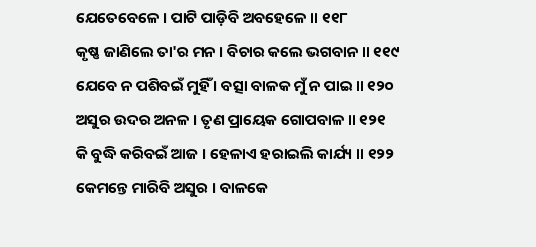ଯେତେବେଳେ । ପାଟି ପାଡ଼ିବି ଅବହେଳେ ॥ ୧୧୮
କୃଷ୍ଣ ଜାଣିଲେ ତା'ର ମନ । ବିଚାର କଲେ ଭଗବାନ ॥ ୧୧୯
ଯେବେ ନ ପଶିବଇଁ ମୁହିଁ । ବତ୍ସା ବାଳକ ମୁଁ ନ ପାଇ ॥ ୧୨୦
ଅସୁର ଉଦର ଅନଳ । ତୃଣ ପ୍ରାୟେକ ଗୋପବାଳ ॥ ୧୨୧
କି ବୁଦ୍ଧି କରିବଇଁ ଆଜ । ହେଳାଏ ହରାଇଲି କାର୍ଯ୍ୟ ॥ ୧୨୨
କେମନ୍ତେ ମାରିବି ଅସୁର । ବାଳକେ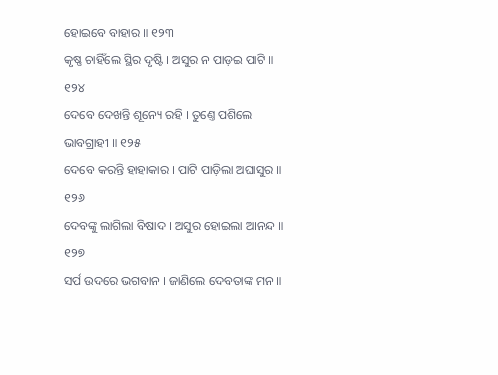ହୋଇବେ ବାହାର ॥ ୧୨୩
କୃଷ୍ଣ ଚାହିଁଲେ ସ୍ଥିର ଦୃଷ୍ଟି । ଅସୁର ନ ପାଡ଼ଇ ପାଟି ॥ ୧୨୪
ଦେବେ ଦେଖନ୍ତି ଶୂନ୍ୟେ ରହି । ତୁଣ୍ତେ ପଶିଲେ ଭାବଗ୍ରାହୀ ॥ ୧୨୫
ଦେବେ କରନ୍ତି ହାହାକାର । ପାଟି ପାଡ଼ିଲା ଅଘାସୁର ॥ ୧୨୬
ଦେବଙ୍କୁ ଲାଗିଲା ବିଷାଦ । ଅସୁର ହୋଇଲା ଆନନ୍ଦ ॥ ୧୨୭
ସର୍ପ ଉଦରେ ଭଗବାନ । ଜାଣିଲେ ଦେବତାଙ୍କ ମନ ॥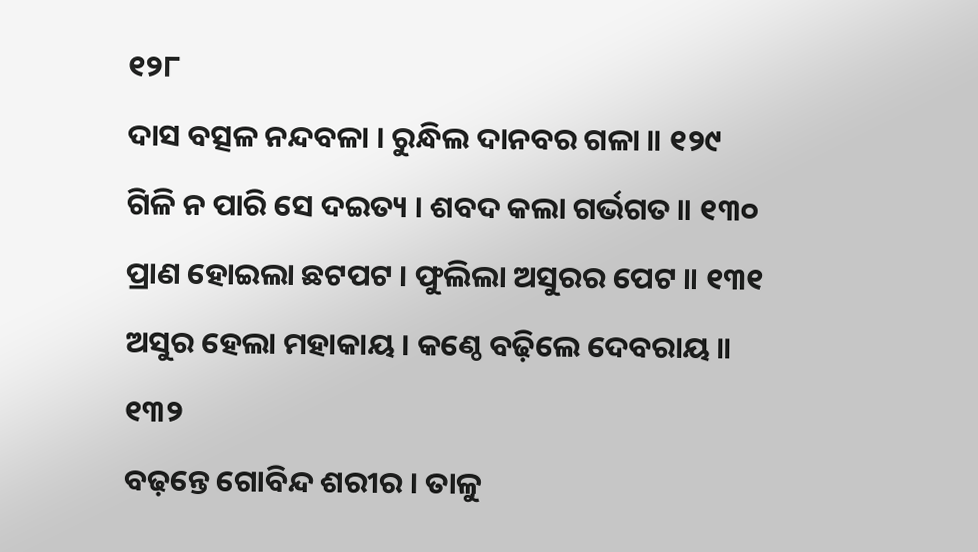୧୨୮
ଦାସ ବତ୍ସଳ ନନ୍ଦବଳା । ରୁନ୍ଧିଲ ଦାନବର ଗଳା ॥ ୧୨୯
ଗିଳି ନ ପାରି ସେ ଦଇତ୍ୟ । ଶବଦ କଲା ଗର୍ଭଗତ ॥ ୧୩୦
ପ୍ରାଣ ହୋଇଲା ଛଟପଟ । ଫୁଲିଲା ଅସୁରର ପେଟ ॥ ୧୩୧
ଅସୁର ହେଲା ମହାକାୟ । କଣ୍ଠେ ବଢ଼ିଲେ ଦେବରାୟ ॥ ୧୩୨
ବଢ଼ନ୍ତେ ଗୋବିନ୍ଦ ଶରୀର । ତାଳୁ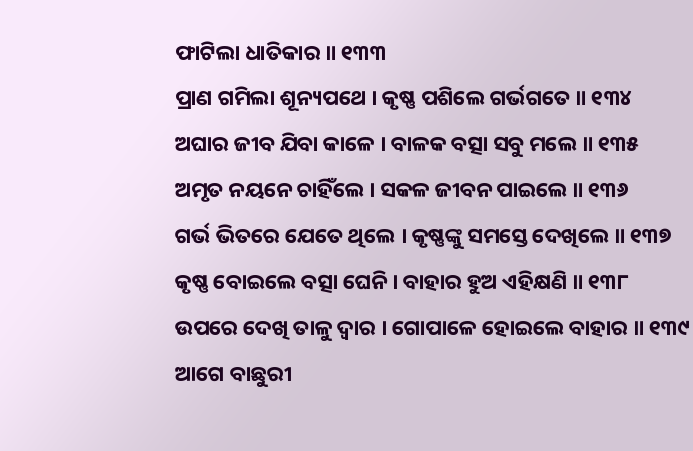ଫାଟିଲା ଧାତିକାର ॥ ୧୩୩
ପ୍ରାଣ ଗମିଲା ଶୂନ୍ୟପଥେ । କୃଷ୍ଣ ପଶିଲେ ଗର୍ଭଗତେ ॥ ୧୩୪
ଅଘାର ଜୀବ ଯିବା କାଳେ । ବାଳକ ବତ୍ସା ସବୁ ମଲେ ॥ ୧୩୫
ଅମୃତ ନୟନେ ଚାହିଁଲେ । ସକଳ ଜୀବନ ପାଇଲେ ॥ ୧୩୬
ଗର୍ଭ ଭିତରେ ଯେତେ ଥିଲେ । କୃଷ୍ଣଙ୍କୁ ସମସ୍ତେ ଦେଖିଲେ ॥ ୧୩୭
କୃଷ୍ଣ ବୋଇଲେ ବତ୍ସା ଘେନି । ବାହାର ହୁଅ ଏହିକ୍ଷଣି ॥ ୧୩୮
ଉପରେ ଦେଖି ତାଳୁ ଦ୍ୱାର । ଗୋପାଳେ ହୋଇଲେ ବାହାର ॥ ୧୩୯
ଆଗେ ବାଛୁରୀ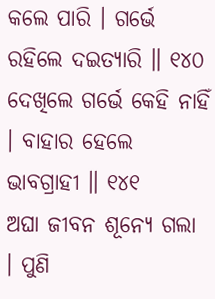କଲେ ପାରି । ଗର୍ଭେ ରହିଲେ ଦଇତ୍ୟାରି ॥ ୧୪୦
ଦେଖିଲେ ଗର୍ଭେ କେହି ନାହିଁ । ବାହାର ହେଲେ ଭାବଗ୍ରାହୀ ॥ ୧୪୧
ଅଘା ଜୀବନ ଶୂନ୍ୟେ ଗଲା । ପୁଣି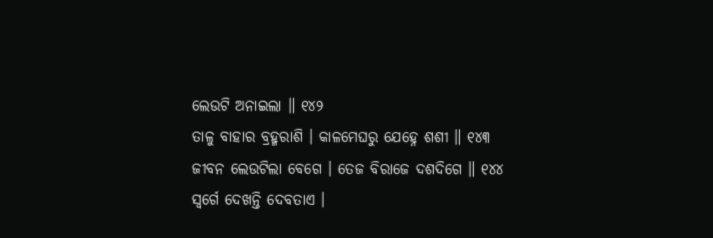ଲେଉଟି ଅନାଇଲା ॥ ୧୪୨
ତାଳୁ ବାହାର ବ୍ରହ୍ମରାଶି । କାଳମେଘରୁ ଯେହ୍ନେ ଶଶୀ ॥ ୧୪୩
ଜୀବନ ଲେଉଟିଲା ବେଗେ । ତେଜ ବିରାଜେ ଦଶଦିଗେ ॥ ୧୪୪
ସ୍ୱର୍ଗେ ଦେଖନ୍ତି ଦେବତାଏ ।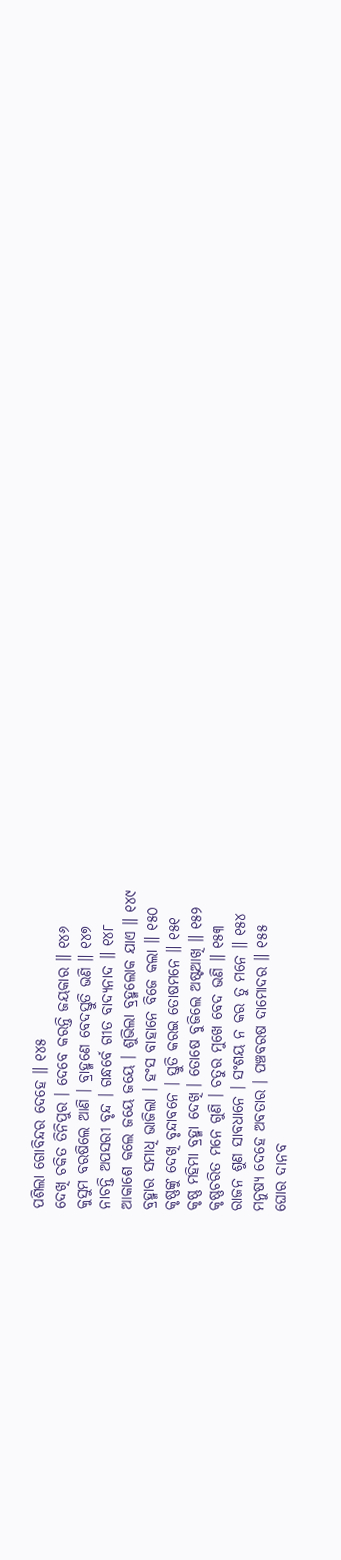ପଶିଲା ଗୋବିନ୍ଦର ଦେହେ ॥ ୧୪୫
ଦେଖି ଚକିତ ତିନିପୁର । ଦେବେ କରନ୍ତି ଜୟକାର ॥ ୧୪୬
କୁସୁମ ବରଷିଲେ ଆଣି । ବ୍ରାହ୍ମଣେ ବେଦସ୍ତୁତି ଭଣି ॥ ୧୪୭
ନାଚନ୍ତି ଅପସରୀ ବୃନ୍ଦ । ଗନ୍ଧର୍ବେ ଗୀତ ବାଦ୍ୟନାଦ ॥ ୧୪୮
ଆକାଶେ କଲେ ଜୟେ ଜୟେ । ଶୁଭିଲା ବ୍ରହ୍ମଲୋକ ଯାଏ ॥ ୧୪୯
ବ୍ରହ୍ମାର ସମାଧି ଭାଜିଲା । ହଂସ ବାହାନେ ବିଜେ କଲା ॥ ୧୫୦
କୃଷ୍ଣଙ୍କୁ ଦେଖି ବୃନ୍ଦାବନେ । ସ୍ତୁତି କରଇ ତୋଷମନେ ॥ ୧୫୧
କୃଷ୍ଣ ମହିମା ବ୍ରହ୍ମା ଦେଖି । ତୋଷେ ବୁଜିଲେ ଅଷ୍ଟଆଖି ॥ ୧୫୨
କୃଷ୍ଣଚରିତ ମନେ ଗୁଣି । ଚତୁର ମୁଖେ ବେଦ ଭଣି ॥ ୧୫୩
ରାଜନ ଶୁଣ ସାବଧାନେ । ସଂଶୟ ନ କର ତୁ ମନେ ॥ ୧୫୪
ମନୁଷ୍ୟ ଦେହେ ଅବତାର । ପଞ୍ଚବରଷ ଦାମୋଦର ॥ ୧୫୫
ଘୋର ଦାନବ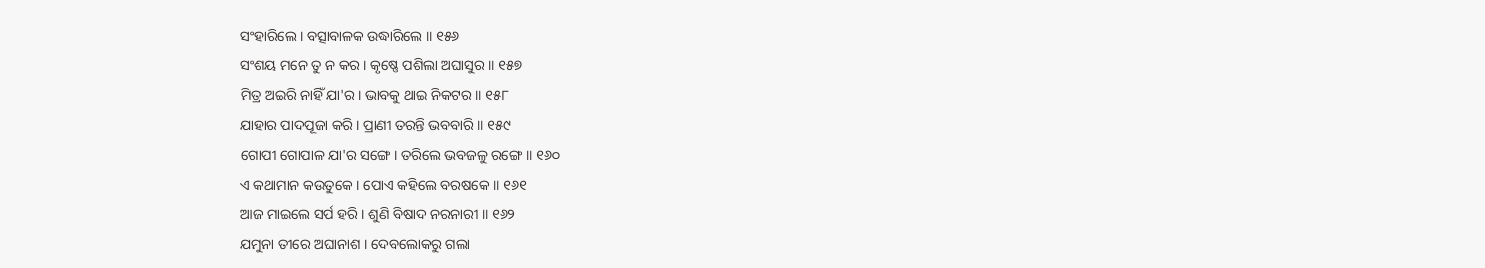ସଂହାରିଲେ । ବତ୍ସାବାଳକ ଉଦ୍ଧାରିଲେ ॥ ୧୫୬
ସଂଶୟ ମନେ ତୁ ନ କର । କୃଷ୍ଣେ ପଶିଲା ଅଘାସୁର ॥ ୧୫୭
ମିତ୍ର ଅଇରି ନାହିଁ ଯା'ର । ଭାବକୁ ଥାଇ ନିକଟର ॥ ୧୫୮
ଯାହାର ପାଦପୂଜା କରି । ପ୍ରାଣୀ ତରନ୍ତି ଭବବାରି ॥ ୧୫୯
ଗୋପୀ ଗୋପାଳ ଯା'ର ସଙ୍ଗେ । ତରିଲେ ଭବଜଳୁ ରଙ୍ଗେ ॥ ୧୬୦
ଏ କଥାମାନ କଉତୁକେ । ପୋଏ କହିଲେ ବରଷକେ ॥ ୧୬୧
ଆଜ ମାଇଲେ ସର୍ପ ହରି । ଶୁଣି ବିଷାଦ ନରନାରୀ ॥ ୧୬୨
ଯମୁନା ତୀରେ ଅଘାନାଶ । ଦେବଲୋକରୁ ଗଲା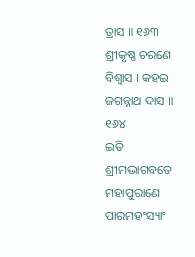ତ୍ରାସ ॥ ୧୬୩
ଶ୍ରୀକୃଷ୍ଣ ଚରଣେ ବିଶ୍ୱାସ । କହଇ ଜଗନ୍ନାଥ ଦାସ ॥ ୧୬୪
ଇତି ଶ୍ରୀମଦ୍ଭାଗବତେ ମହାପୁରାଣେ ପାରମହଂସ୍ୟାଂ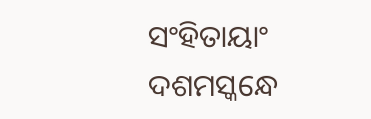ସଂହିତାୟାଂ
ଦଶମସ୍କନ୍ଧେ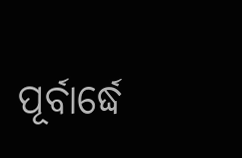ପୂର୍ବାର୍ଦ୍ଧେ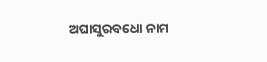ଅଘାସୁରବଧୋ ନାମ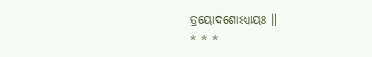ତ୍ରୟୋଦଶୋଽଧ୍ୟାୟଃ ॥
* * *